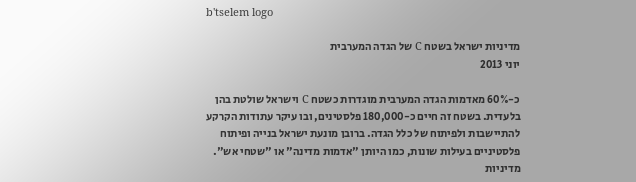b'tselem logo

מדיניות ישראל בשטח C של הגדה המערבית
יוני 2013

כ-60% מאדמות הגדה המערבית מוגדרות כשטח C וישראל שולטת בהן בלעדית. בשטח זה חיים כ-180,000 פלסטינים, ובו עיקר עתודות הקרקע להתיישבות ולפיתוח של כלל הגדה. ברובן מונעת ישראל בנייה ופיתוח פלסטיניים בעילות שונות, כמו היותן "אדמות מדינה" או "שטחי אש". מדיניות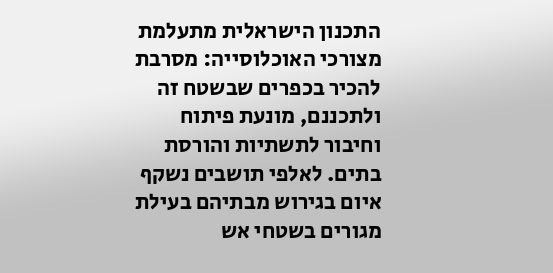התכנון הישראלית מתעלמת מצורכי האוכלוסייה: מסרבת להכיר בכפרים שבשטח זה ולתכננם, מונעת פיתוח וחיבור לתשתיות והורסת בתים. לאלפי תושבים נשקף איום בגירוש מבתיהם בעילת מגורים בשטחי אש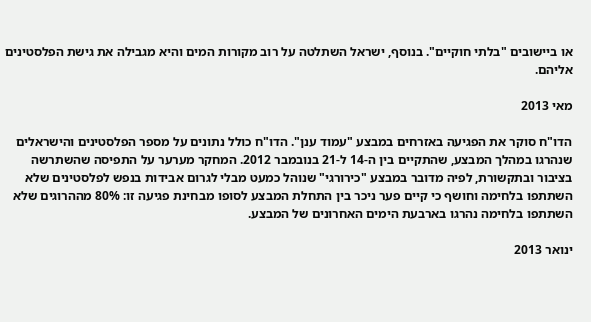או ביישובים "בלתי חוקיים". בנוסף, ישראל השתלטה על רוב מקורות המים והיא מגבילה את גישת הפלסטינים אליהם.

מאי 2013

הדו"ח סוקר את הפגיעה באזרחים במבצע "עמוד ענן". הדו"ח כולל נתונים על מספר הפלסטינים והישראלים שנהרגו במהלך המבצע, שהתקיים בין ה-14 ל-21 בנובמבר 2012. המחקר מערער על התפיסה שהשתרשה בציבור ובתקשורת, לפיה מדובר במבצע "כירורגי" שנוהל כמעט מבלי לגרום אבידות בנפש לפלסטינים שלא השתתפו בלחימה וחושף כי קיים פער ניכר בין התחלת המבצע לסופו מבחינת פגיעה זו: 80% מההרוגים שלא השתתפו בלחימה נהרגו בארבעת הימים האחרונים של המבצע.

ינואר 2013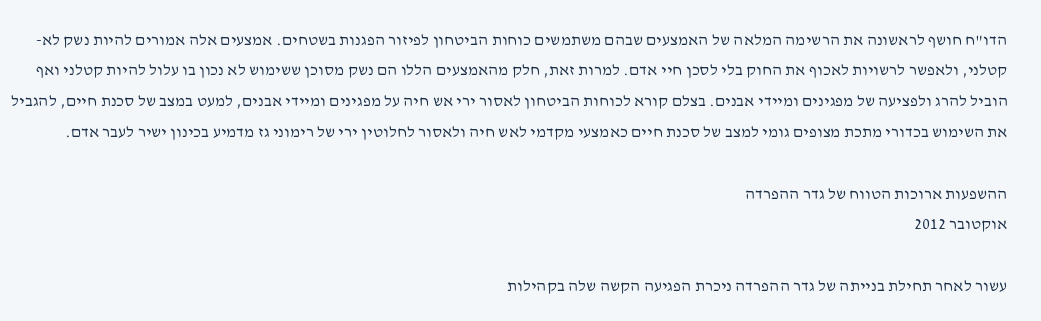הדו"ח חושף לראשונה את הרשימה המלאה של האמצעים שבהם משתמשים כוחות הביטחון לפיזור הפגנות בשטחים. אמצעים אלה אמורים להיות נשק לא-קטלני, ולאפשר לרשויות לאכוף את החוק בלי לסכן חיי אדם. למרות זאת, חלק מהאמצעים הללו הם נשק מסוכן ששימוש לא נכון בו עלול להיות קטלני ואף הוביל להרג ולפציעה של מפגינים ומיידי אבנים. בצלם קורא לכוחות הביטחון לאסור ירי אש חיה על מפגינים ומיידי אבנים, למעט במצב של סכנת חיים, להגביל את השימוש בכדורי מתכת מצופים גומי למצב של סכנת חיים כאמצעי מקדמי לאש חיה ולאסור לחלוטין ירי של רימוני גז מדמיע בכינון ישיר לעבר אדם.

ההשפעות ארוכות הטווח של גדר ההפרדה
אוקטובר 2012

עשור לאחר תחילת בנייתה של גדר ההפרדה ניכרת הפגיעה הקשה שלה בקהילות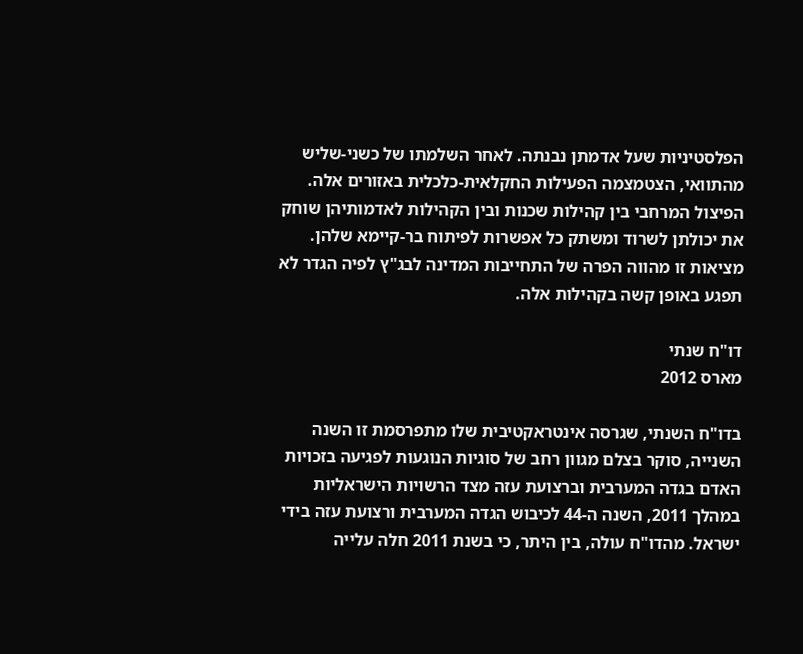הפלסטיניות שעל אדמתן נבנתה. לאחר השלמתו של כשני-שליש מהתוואי, הצטמצמה הפעילות החקלאית-כלכלית באזורים אלה. הפיצול המרחבי בין קהילות שכנות ובין הקהילות לאדמותיהן שוחק את יכולתן לשרוד ומשתק כל אפשרות לפיתוח בר-קיימא שלהן. מציאות זו מהווה הפרה של התחייבות המדינה לבג"ץ לפיה הגדר לא תפגע באופן קשה בקהילות אלה.

דו"ח שנתי
מארס 2012

בדו"ח השנתי, שגרסה אינטראקטיבית שלו מתפרסמת זו השנה השנייה, סוקר בצלם מגוון רחב של סוגיות הנוגעות לפגיעה בזכויות האדם בגדה המערבית וברצועת עזה מצד הרשויות הישראליות במהלך 2011, השנה ה-44 לכיבוש הגדה המערבית ורצועת עזה בידי ישראל. מהדו"ח עולה, בין היתר, כי בשנת 2011 חלה עלייה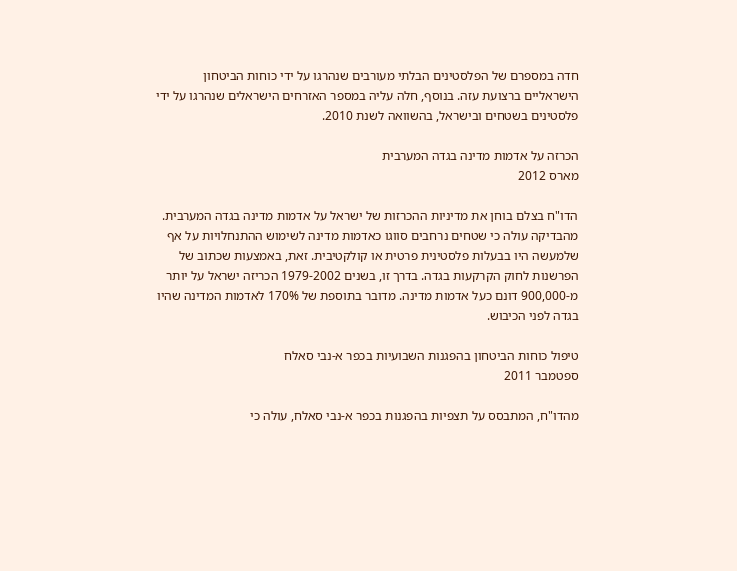חדה במספרם של הפלסטינים הבלתי מעורבים שנהרגו על ידי כוחות הביטחון הישראליים ברצועת עזה. בנוסף, חלה עליה במספר האזרחים הישראלים שנהרגו על ידי פלסטינים בשטחים ובישראל, בהשוואה לשנת 2010.

הכרזה על אדמות מדינה בגדה המערבית
מארס 2012

הדו"ח בצלם בוחן את מדיניות ההכרזות של ישראל על אדמות מדינה בגדה המערבית. מהבדיקה עולה כי שטחים נרחבים סווגו כאדמות מדינה לשימוש ההתנחלויות על אף שלמעשה היו בבעלות פלסטינית פרטית או קולקטיבית. זאת, באמצעות שכתוב של הפרשנות לחוק הקרקעות בגדה. בדרך זו, בשנים 1979-2002 הכריזה ישראל על יותר מ-900,000 דונם כעל אדמות מדינה. מדובר בתוספת של 170% לאדמות המדינה שהיו בגדה לפני הכיבוש.

טיפול כוחות הביטחון בהפגנות השבועיות בכפר א-נבי סאלח
ספטמבר 2011

מהדו"ח, המתבסס על תצפיות בהפגנות בכפר א-נבי סאלח, עולה כי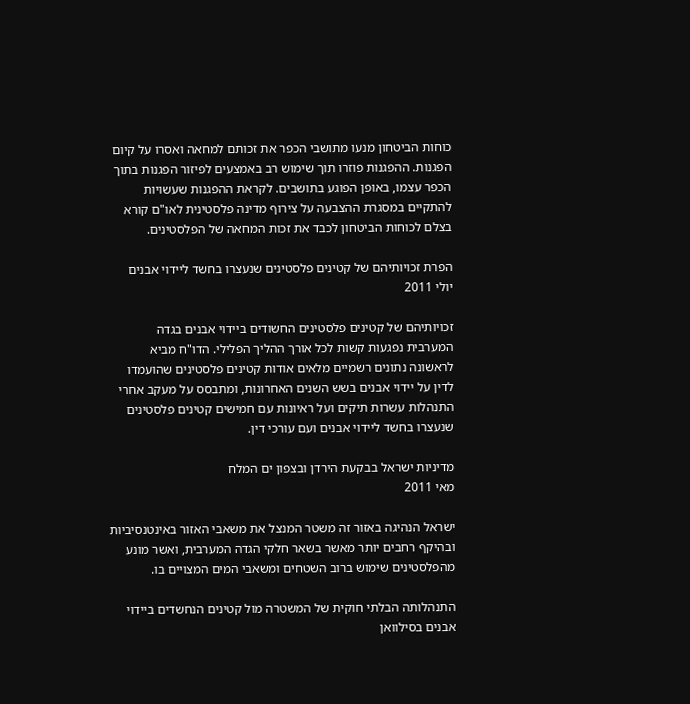כוחות הביטחון מנעו מתושבי הכפר את זכותם למחאה ואסרו על קיום הפגנות. ההפגנות פוזרו תוך שימוש רב באמצעים לפיזור הפגנות בתוך הכפר עצמו, באופן הפוגע בתושבים. לקראת ההפגנות שעשויות להתקיים במסגרת ההצבעה על צירוף מדינה פלסטינית לאו"ם קורא בצלם לכוחות הביטחון לכבד את זכות המחאה של הפלסטינים.

הפרת זכויותיהם של קטינים פלסטינים שנעצרו בחשד ליידוי אבנים
יולי 2011

זכויותיהם של קטינים פלסטינים החשודים ביידוי אבנים בגדה המערבית נפגעות קשות לכל אורך ההליך הפלילי. הדו"ח מביא לראשונה נתונים רשמיים מלאים אודות קטינים פלסטינים שהועמדו לדין על יידוי אבנים בשש השנים האחרונות, ומתבסס על מעקב אחרי התנהלות עשרות תיקים ועל ראיונות עם חמישים קטינים פלסטינים שנעצרו בחשד ליידוי אבנים ועם עורכי דין.

מדיניות ישראל בבקעת הירדן ובצפון ים המלח
מאי 2011

ישראל הנהיגה באזור זה משטר המנצל את משאבי האזור באינטנסיביות ובהיקף רחבים יותר מאשר בשאר חלקי הגדה המערבית, ואשר מונע מהפלסטינים שימוש ברוב השטחים ומשאבי המים המצויים בו.

התנהלותה הבלתי חוקית של המשטרה מול קטינים הנחשדים ביידוי אבנים בסילוואן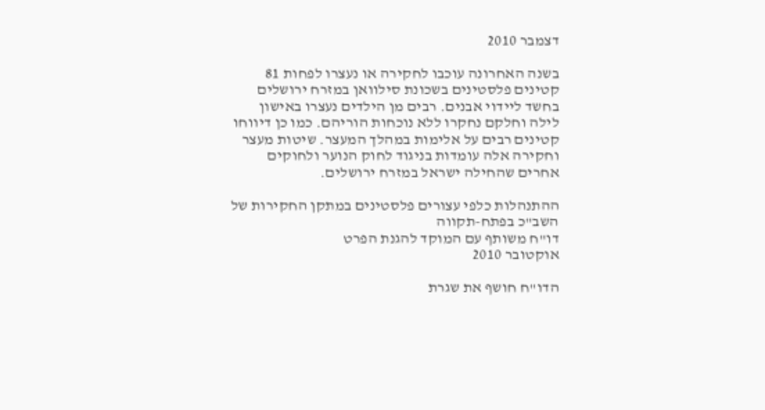דצמבר 2010

בשנה האחרונה עוכבו לחקירה או נעצרו לפחות 81 קטינים פלסטינים בשכונת סילוואן במזרח ירושלים בחשד ליידוי אבנים. רבים מן הילדים נעצרו באישון לילה וחלקם נחקרו ללא נוכחות הוריהם. כמו כן דיווחו קטינים רבים על אלימות במהלך המעצר. שיטות מעצר וחקירה אלה עומדות בניגוד לחוק הנוער ולחוקים אחרים שהחילה ישראל במזרח ירושלים.

ההתנהלות כלפי עצורים פלסטינים במתקן החקירות של השב"כ בפתח-תקווה
דו"ח משותף עם המוקד להגנת הפרט
אוקטובר 2010

הדו"ח חושף את שגרת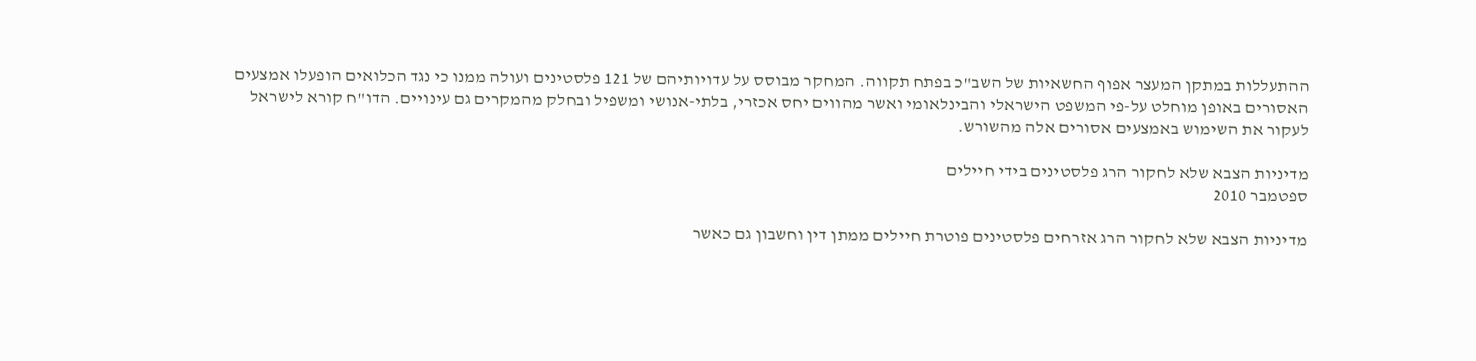ההתעללות במתקן המעצר אפוף החשאיות של השב"כ בפתח תקווה. המחקר מבוסס על עדויותיהם של 121 פלסטינים ועולה ממנו כי נגד הכלואים הופעלו אמצעים האסורים באופן מוחלט על-פי המשפט הישראלי והבינלאומי ואשר מהווים יחס אכזרי, בלתי-אנושי ומשפיל ובחלק מהמקרים גם עינויים. הדו"ח קורא לישראל לעקור את השימוש באמצעים אסורים אלה מהשורש.

מדיניות הצבא שלא לחקור הרג פלסטינים בידי חיילים
ספטמבר 2010

מדיניות הצבא שלא לחקור הרג אזרחים פלסטינים פוטרת חיילים ממתן דין וחשבון גם כאשר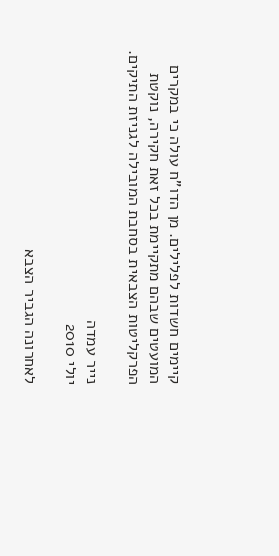קיימים חשדות לפלילים. מן הדו"ח עולה כי במקרים המועטים שבהם מתקיימת בכל זאת חקירה, נוקטת הפרקליטות הצבאית בסחבת המובילה לגניזת התיקים.

נייר עמדה
יולי 2010

לאחרונה הגביר הצבא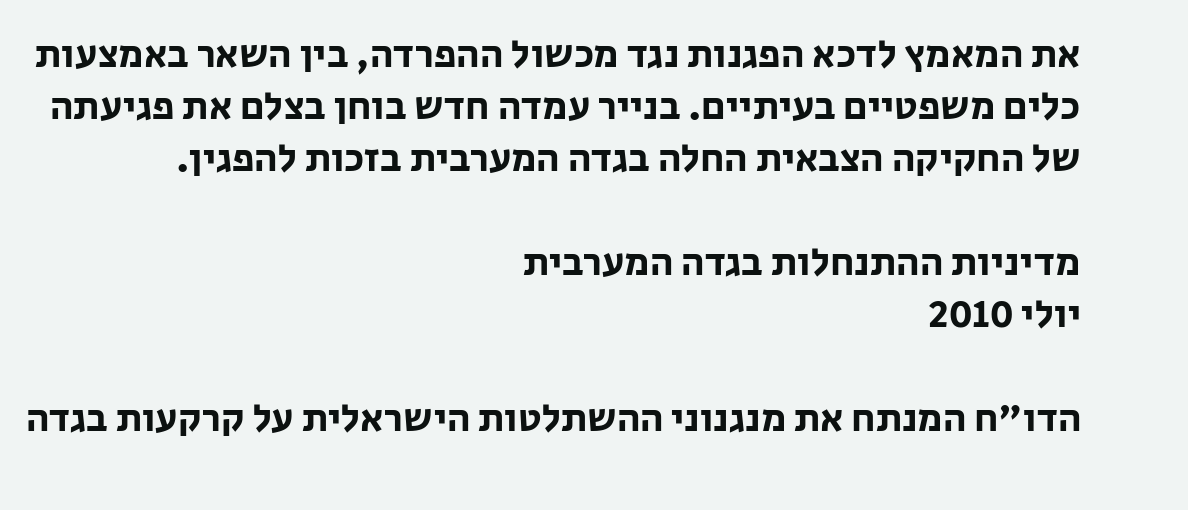את המאמץ לדכא הפגנות נגד מכשול ההפרדה, בין השאר באמצעות כלים משפטיים בעיתיים. בנייר עמדה חדש בוחן בצלם את פגיעתה של החקיקה הצבאית החלה בגדה המערבית בזכות להפגין.

מדיניות ההתנחלות בגדה המערבית
יולי 2010

הדו"ח המנתח את מנגנוני ההשתלטות הישראלית על קרקעות בגדה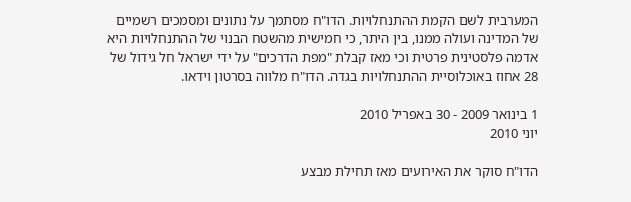המערבית לשם הקמת ההתנחלויות. הדו"ח מסתמך על נתונים ומסמכים רשמיים של המדינה ועולה ממנו, בין היתר, כי חמישית מהשטח הבנוי של ההתנחלויות היא אדמה פלסטינית פרטית וכי מאז קבלת "מפת הדרכים" על ידי ישראל חל גידול של 28 אחוז באוכלוסיית ההתנחלויות בגדה. הדו"ח מלווה בסרטון וידאו.

1 בינואר 2009 - 30 באפריל 2010
יוני 2010

הדו"ח סוקר את האירועים מאז תחילת מבצע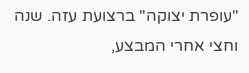"עופרת יצוקה" ברצועת עזה. שנה וחצי אחרי המבצע,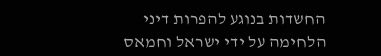החשדות בנוגע להפרות דיני הלחימה על ידי ישראל וחמאס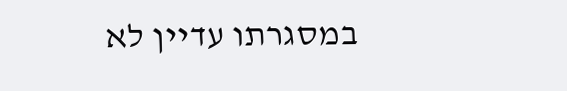במסגרתו עדיין לא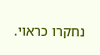נחקרו כראוי.